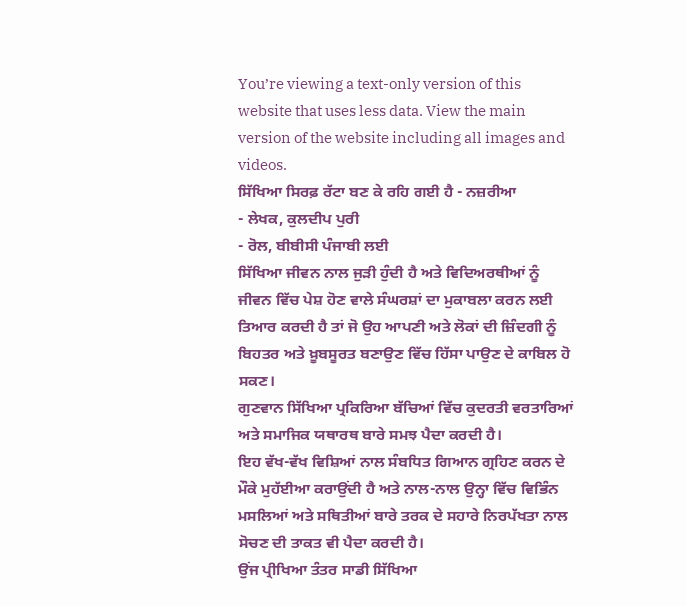You’re viewing a text-only version of this website that uses less data. View the main version of the website including all images and videos.
ਸਿੱਖਿਆ ਸਿਰਫ਼ ਰੱਟਾ ਬਣ ਕੇ ਰਹਿ ਗਈ ਹੈ - ਨਜ਼ਰੀਆ
- ਲੇਖਕ, ਕੁਲਦੀਪ ਪੁਰੀ
- ਰੋਲ, ਬੀਬੀਸੀ ਪੰਜਾਬੀ ਲਈ
ਸਿੱਖਿਆ ਜੀਵਨ ਨਾਲ ਜੁੜੀ ਹੁੰਦੀ ਹੈ ਅਤੇ ਵਿਦਿਅਰਥੀਆਂ ਨੂੰ ਜੀਵਨ ਵਿੱਚ ਪੇਸ਼ ਹੋਣ ਵਾਲੇ ਸੰਘਰਸ਼ਾਂ ਦਾ ਮੁਕਾਬਲਾ ਕਰਨ ਲਈ ਤਿਆਰ ਕਰਦੀ ਹੈ ਤਾਂ ਜੋ ਉਹ ਆਪਣੀ ਅਤੇ ਲੋਕਾਂ ਦੀ ਜ਼ਿੰਦਗੀ ਨੂੰ ਬਿਹਤਰ ਅਤੇ ਖ਼ੂਬਸੂਰਤ ਬਣਾਉਣ ਵਿੱਚ ਹਿੱਸਾ ਪਾਉਣ ਦੇ ਕਾਬਿਲ ਹੋ ਸਕਣ।
ਗੁਣਵਾਨ ਸਿੱਖਿਆ ਪ੍ਰਕਿਰਿਆ ਬੱਚਿਆਂ ਵਿੱਚ ਕੁਦਰਤੀ ਵਰਤਾਰਿਆਂ ਅਤੇ ਸਮਾਜਿਕ ਯਥਾਰਥ ਬਾਰੇ ਸਮਝ ਪੈਦਾ ਕਰਦੀ ਹੈ।
ਇਹ ਵੱਖ-ਵੱਖ ਵਿਸ਼ਿਆਂ ਨਾਲ ਸੰਬਧਿਤ ਗਿਆਨ ਗ੍ਰਹਿਣ ਕਰਨ ਦੇ ਮੌਕੇ ਮੁਹੱਈਆ ਕਰਾਉਂਦੀ ਹੈ ਅਤੇ ਨਾਲ-ਨਾਲ ਉਨ੍ਹਾ ਵਿੱਚ ਵਿਭਿੰਨ ਮਸਲਿਆਂ ਅਤੇ ਸਥਿਤੀਆਂ ਬਾਰੇ ਤਰਕ ਦੇ ਸਹਾਰੇ ਨਿਰਪੱਖਤਾ ਨਾਲ ਸੋਚਣ ਦੀ ਤਾਕਤ ਵੀ ਪੈਦਾ ਕਰਦੀ ਹੈ।
ਉਂਜ ਪ੍ਰੀਖਿਆ ਤੰਤਰ ਸਾਡੀ ਸਿੱਖਿਆ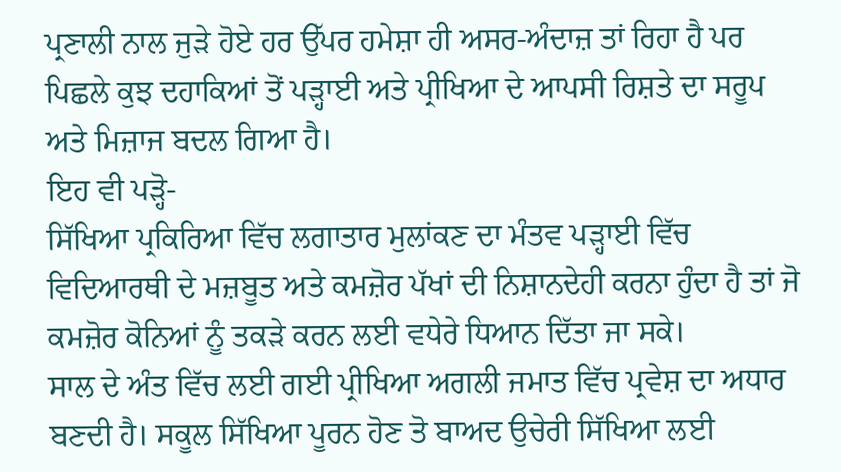ਪ੍ਰਣਾਲੀ ਨਾਲ ਜੁੜੇ ਹੋਏ ਹਰ ਉੱਪਰ ਹਮੇਸ਼ਾ ਹੀ ਅਸਰ-ਅੰਦਾਜ਼ ਤਾਂ ਰਿਹਾ ਹੈ ਪਰ ਪਿਛਲੇ ਕੁਝ ਦਹਾਕਿਆਂ ਤੋਂ ਪੜ੍ਹਾਈ ਅਤੇ ਪ੍ਰੀਖਿਆ ਦੇ ਆਪਸੀ ਰਿਸ਼ਤੇ ਦਾ ਸਰੂਪ ਅਤੇ ਮਿਜ਼ਾਜ ਬਦਲ ਗਿਆ ਹੈ।
ਇਹ ਵੀ ਪੜ੍ਹੋ-
ਸਿੱਖਿਆ ਪ੍ਰਕਿਰਿਆ ਵਿੱਚ ਲਗਾਤਾਰ ਮੁਲਾਂਕਣ ਦਾ ਮੰਤਵ ਪੜ੍ਹਾਈ ਵਿੱਚ ਵਿਦਿਆਰਥੀ ਦੇ ਮਜ਼ਬੂਤ ਅਤੇ ਕਮਜ਼ੋਰ ਪੱਖਾਂ ਦੀ ਨਿਸ਼ਾਨਦੇਹੀ ਕਰਨਾ ਹੁੰਦਾ ਹੈ ਤਾਂ ਜੋ ਕਮਜ਼ੋਰ ਕੋਨਿਆਂ ਨੂੰ ਤਕੜੇ ਕਰਨ ਲਈ ਵਧੇਰੇ ਧਿਆਨ ਦਿੱਤਾ ਜਾ ਸਕੇ।
ਸਾਲ ਦੇ ਅੰਤ ਵਿੱਚ ਲਈ ਗਈ ਪ੍ਰੀਖਿਆ ਅਗਲੀ ਜਮਾਤ ਵਿੱਚ ਪ੍ਰਵੇਸ਼ ਦਾ ਅਧਾਰ ਬਣਦੀ ਹੈ। ਸਕੂਲ ਸਿੱਖਿਆ ਪੂਰਨ ਹੋਣ ਤੋ ਬਾਅਦ ਉਚੇਰੀ ਸਿੱਖਿਆ ਲਈ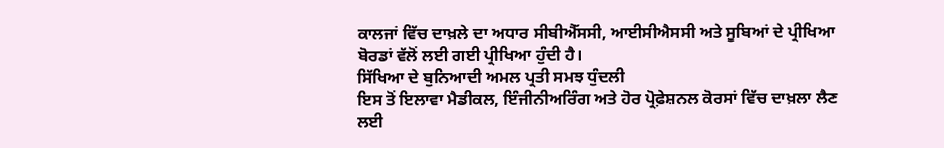ਕਾਲਜਾਂ ਵਿੱਚ ਦਾਖ਼ਲੇ ਦਾ ਅਧਾਰ ਸੀਬੀਐੱਸਸੀ, ਆਈਸੀਐਸਸੀ ਅਤੇ ਸੂਬਿਆਂ ਦੇ ਪ੍ਰੀਖਿਆ ਬੋਰਡਾਂ ਵੱਲੋਂ ਲਈ ਗਈ ਪ੍ਰੀਖਿਆ ਹੁੰਦੀ ਹੈ।
ਸਿੱਖਿਆ ਦੇ ਬੁਨਿਆਦੀ ਅਮਲ ਪ੍ਰਤੀ ਸਮਝ ਧੁੰਦਲੀ
ਇਸ ਤੋਂ ਇਲਾਵਾ ਮੈਡੀਕਲ, ਇੰਜੀਨੀਅਰਿੰਗ ਅਤੇ ਹੋਰ ਪ੍ਰੋਫ਼ੇਸ਼ਨਲ ਕੋਰਸਾਂ ਵਿੱਚ ਦਾਖ਼ਲਾ ਲੈਣ ਲਈ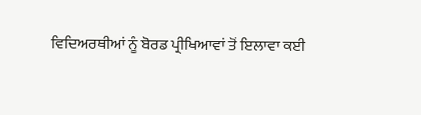ਵਿਦਿਅਰਥੀਆਂ ਨੂੰ ਬੋਰਡ ਪ੍ਰੀਖਿਆਵਾਂ ਤੋਂ ਇਲਾਵਾ ਕਈ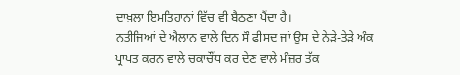ਦਾਖ਼ਲਾ ਇਮਤਿਹਾਨਾਂ ਵਿੱਚ ਵੀ ਬੈਠਣਾ ਪੈਂਦਾ ਹੈ।
ਨਤੀਜਿਆਂ ਦੇ ਐਲਾਨ ਵਾਲੇ ਦਿਨ ਸੌ ਫੀਸਦ ਜਾਂ ਉਸ ਦੇ ਨੇੜੇ-ਤੇੜੇ ਅੰਕ ਪ੍ਰਾਪਤ ਕਰਨ ਵਾਲੇ ਚਕਾਚੌਂਧ ਕਰ ਦੇਣ ਵਾਲੇ ਮੰਜ਼ਰ ਤੱਕ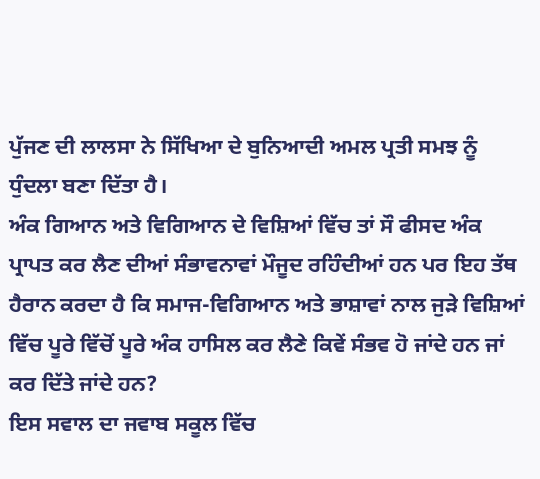ਪੁੱਜਣ ਦੀ ਲਾਲਸਾ ਨੇ ਸਿੱਖਿਆ ਦੇ ਬੁਨਿਆਦੀ ਅਮਲ ਪ੍ਰਤੀ ਸਮਝ ਨੂੰ ਧੁੰਦਲਾ ਬਣਾ ਦਿੱਤਾ ਹੈ।
ਅੰਕ ਗਿਆਨ ਅਤੇ ਵਿਗਿਆਨ ਦੇ ਵਿਸ਼ਿਆਂ ਵਿੱਚ ਤਾਂ ਸੌ ਫੀਸਦ ਅੰਕ ਪ੍ਰਾਪਤ ਕਰ ਲੈਣ ਦੀਆਂ ਸੰਭਾਵਨਾਵਾਂ ਮੌਜੂਦ ਰਹਿੰਦੀਆਂ ਹਨ ਪਰ ਇਹ ਤੱਥ ਹੈਰਾਨ ਕਰਦਾ ਹੈ ਕਿ ਸਮਾਜ-ਵਿਗਿਆਨ ਅਤੇ ਭਾਸ਼ਾਵਾਂ ਨਾਲ ਜੁੜੇ ਵਿਸ਼ਿਆਂ ਵਿੱਚ ਪੂਰੇ ਵਿੱਚੋਂ ਪੂਰੇ ਅੰਕ ਹਾਸਿਲ ਕਰ ਲੈਣੇ ਕਿਵੇਂ ਸੰਭਵ ਹੋ ਜਾਂਦੇ ਹਨ ਜਾਂ ਕਰ ਦਿੱਤੇ ਜਾਂਦੇ ਹਨ?
ਇਸ ਸਵਾਲ ਦਾ ਜਵਾਬ ਸਕੂਲ ਵਿੱਚ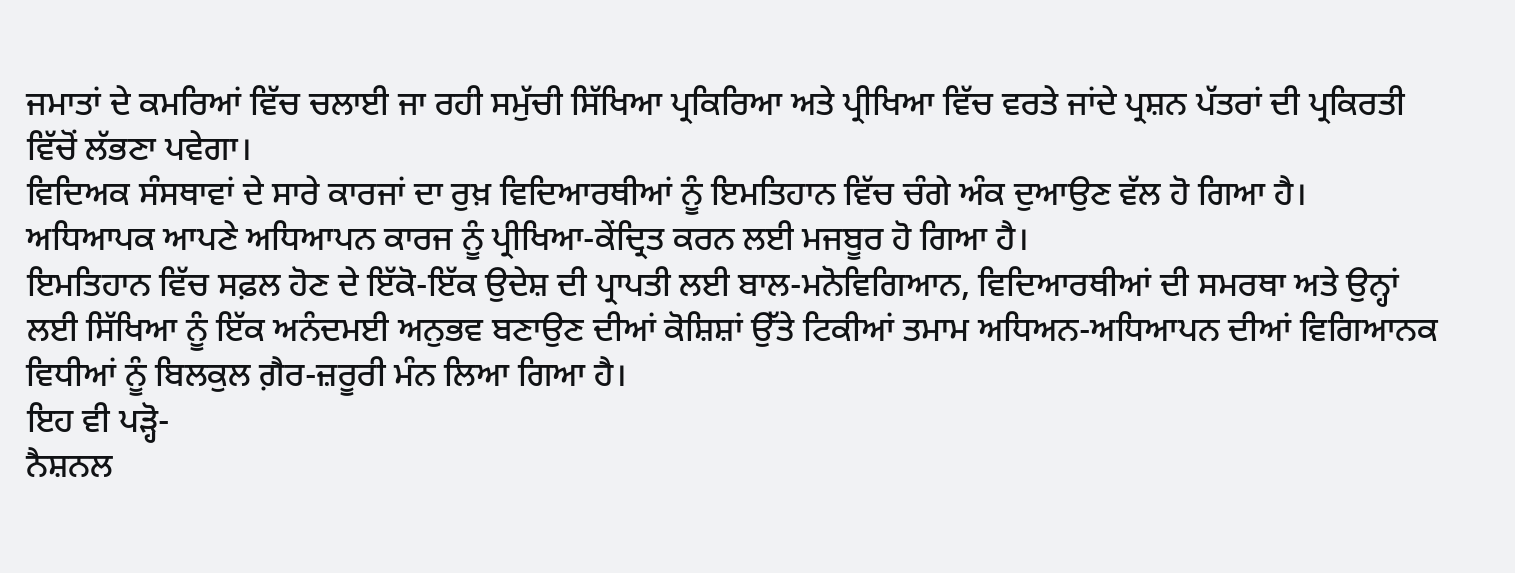ਜਮਾਤਾਂ ਦੇ ਕਮਰਿਆਂ ਵਿੱਚ ਚਲਾਈ ਜਾ ਰਹੀ ਸਮੁੱਚੀ ਸਿੱਖਿਆ ਪ੍ਰਕਿਰਿਆ ਅਤੇ ਪ੍ਰੀਖਿਆ ਵਿੱਚ ਵਰਤੇ ਜਾਂਦੇ ਪ੍ਰਸ਼ਨ ਪੱਤਰਾਂ ਦੀ ਪ੍ਰਕਿਰਤੀ ਵਿੱਚੋਂ ਲੱਭਣਾ ਪਵੇਗਾ।
ਵਿਦਿਅਕ ਸੰਸਥਾਵਾਂ ਦੇ ਸਾਰੇ ਕਾਰਜਾਂ ਦਾ ਰੁਖ਼ ਵਿਦਿਆਰਥੀਆਂ ਨੂੰ ਇਮਤਿਹਾਨ ਵਿੱਚ ਚੰਗੇ ਅੰਕ ਦੁਆਉਣ ਵੱਲ ਹੋ ਗਿਆ ਹੈ।
ਅਧਿਆਪਕ ਆਪਣੇ ਅਧਿਆਪਨ ਕਾਰਜ ਨੂੰ ਪ੍ਰੀਖਿਆ-ਕੇਂਦ੍ਰਿਤ ਕਰਨ ਲਈ ਮਜਬੂਰ ਹੋ ਗਿਆ ਹੈ।
ਇਮਤਿਹਾਨ ਵਿੱਚ ਸਫ਼ਲ ਹੋਣ ਦੇ ਇੱਕੋ-ਇੱਕ ਉਦੇਸ਼ ਦੀ ਪ੍ਰਾਪਤੀ ਲਈ ਬਾਲ-ਮਨੋਵਿਗਿਆਨ, ਵਿਦਿਆਰਥੀਆਂ ਦੀ ਸਮਰਥਾ ਅਤੇ ਉਨ੍ਹਾਂ ਲਈ ਸਿੱਖਿਆ ਨੂੰ ਇੱਕ ਅਨੰਦਮਈ ਅਨੁਭਵ ਬਣਾਉਣ ਦੀਆਂ ਕੋਸ਼ਿਸ਼ਾਂ ਉੱਤੇ ਟਿਕੀਆਂ ਤਮਾਮ ਅਧਿਅਨ-ਅਧਿਆਪਨ ਦੀਆਂ ਵਿਗਿਆਨਕ ਵਿਧੀਆਂ ਨੂੰ ਬਿਲਕੁਲ ਗ਼ੈਰ-ਜ਼ਰੂਰੀ ਮੰਨ ਲਿਆ ਗਿਆ ਹੈ।
ਇਹ ਵੀ ਪੜ੍ਹੋ-
ਨੈਸ਼ਨਲ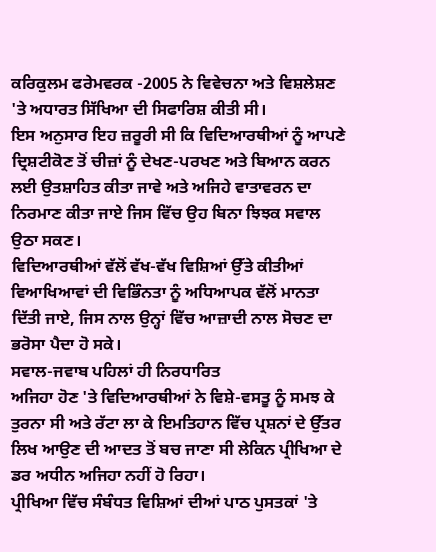ਕਰਿਕੁਲਮ ਫਰੇਮਵਰਕ -2005 ਨੇ ਵਿਵੇਚਨਾ ਅਤੇ ਵਿਸ਼ਲੇਸ਼ਣ 'ਤੇ ਅਧਾਰਤ ਸਿੱਖਿਆ ਦੀ ਸਿਫਾਰਿਸ਼ ਕੀਤੀ ਸੀ।
ਇਸ ਅਨੁਸਾਰ ਇਹ ਜ਼ਰੂਰੀ ਸੀ ਕਿ ਵਿਦਿਆਰਥੀਆਂ ਨੂੰ ਆਪਣੇ ਦ੍ਰਿਸ਼ਟੀਕੋਣ ਤੋਂ ਚੀਜ਼ਾਂ ਨੂੰ ਦੇਖਣ-ਪਰਖਣ ਅਤੇ ਬਿਆਨ ਕਰਨ ਲਈ ਉਤਸ਼ਾਹਿਤ ਕੀਤਾ ਜਾਵੇ ਅਤੇ ਅਜਿਹੇ ਵਾਤਾਵਰਨ ਦਾ ਨਿਰਮਾਣ ਕੀਤਾ ਜਾਏ ਜਿਸ ਵਿੱਚ ਉਹ ਬਿਨਾ ਝਿਝਕ ਸਵਾਲ ਉਠਾ ਸਕਣ।
ਵਿਦਿਆਰਥੀਆਂ ਵੱਲੋਂ ਵੱਖ-ਵੱਖ ਵਿਸ਼ਿਆਂ ਉੱਤੇ ਕੀਤੀਆਂ ਵਿਆਖਿਆਵਾਂ ਦੀ ਵਿਭਿੰਨਤਾ ਨੂੰ ਅਧਿਆਪਕ ਵੱਲੋਂ ਮਾਨਤਾ ਦਿੱਤੀ ਜਾਏ, ਜਿਸ ਨਾਲ ਉਨ੍ਹਾਂ ਵਿੱਚ ਆਜ਼ਾਦੀ ਨਾਲ ਸੋਚਣ ਦਾ ਭਰੋਸਾ ਪੈਦਾ ਹੋ ਸਕੇ।
ਸਵਾਲ-ਜਵਾਬ ਪਹਿਲਾਂ ਹੀ ਨਿਰਧਾਰਿਤ
ਅਜਿਹਾ ਹੋਣ 'ਤੇ ਵਿਦਿਆਰਥੀਆਂ ਨੇ ਵਿਸ਼ੇ-ਵਸਤੂ ਨੂੰ ਸਮਝ ਕੇ ਤੁਰਨਾ ਸੀ ਅਤੇ ਰੱਟਾ ਲਾ ਕੇ ਇਮਤਿਹਾਨ ਵਿੱਚ ਪ੍ਰਸ਼ਨਾਂ ਦੇ ਉੱਤਰ ਲਿਖ ਆਉਣ ਦੀ ਆਦਤ ਤੋਂ ਬਚ ਜਾਣਾ ਸੀ ਲੇਕਿਨ ਪ੍ਰੀਖਿਆ ਦੇ ਡਰ ਅਧੀਨ ਅਜਿਹਾ ਨਹੀਂ ਹੋ ਰਿਹਾ।
ਪ੍ਰੀਖਿਆ ਵਿੱਚ ਸੰਬੰਧਤ ਵਿਸ਼ਿਆਂ ਦੀਆਂ ਪਾਠ ਪੁਸਤਕਾਂ 'ਤੇ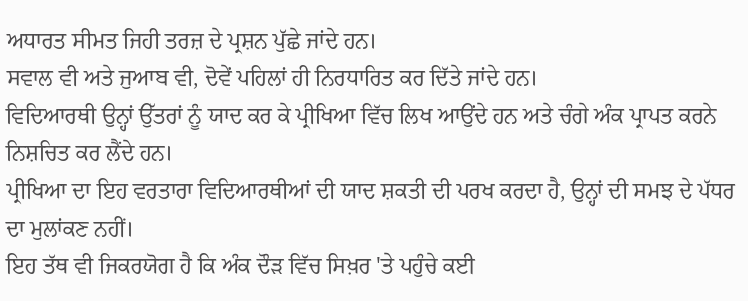ਅਧਾਰਤ ਸੀਮਤ ਜਿਹੀ ਤਰਜ਼ ਦੇ ਪ੍ਰਸ਼ਨ ਪੁੱਛੇ ਜਾਂਦੇ ਹਨ।
ਸਵਾਲ ਵੀ ਅਤੇ ਜੁਆਬ ਵੀ, ਦੋਵੇਂ ਪਹਿਲਾਂ ਹੀ ਨਿਰਧਾਰਿਤ ਕਰ ਦਿੱਤੇ ਜਾਂਦੇ ਹਨ।
ਵਿਦਿਆਰਥੀ ਉਨ੍ਹਾਂ ਉੱਤਰਾਂ ਨੂੰ ਯਾਦ ਕਰ ਕੇ ਪ੍ਰੀਖਿਆ ਵਿੱਚ ਲਿਖ ਆਉਂਦੇ ਹਨ ਅਤੇ ਚੰਗੇ ਅੰਕ ਪ੍ਰਾਪਤ ਕਰਨੇ ਨਿਸ਼ਚਿਤ ਕਰ ਲੈਂਦੇ ਹਨ।
ਪ੍ਰੀਖਿਆ ਦਾ ਇਹ ਵਰਤਾਰਾ ਵਿਦਿਆਰਥੀਆਂ ਦੀ ਯਾਦ ਸ਼ਕਤੀ ਦੀ ਪਰਖ ਕਰਦਾ ਹੈ, ਉਨ੍ਹਾਂ ਦੀ ਸਮਝ ਦੇ ਪੱਧਰ ਦਾ ਮੁਲਾਂਕਣ ਨਹੀਂ।
ਇਹ ਤੱਥ ਵੀ ਜਿਕਰਯੋਗ ਹੈ ਕਿ ਅੰਕ ਦੌੜ ਵਿੱਚ ਸਿਖ਼ਰ 'ਤੇ ਪਹੁੰਚੇ ਕਈ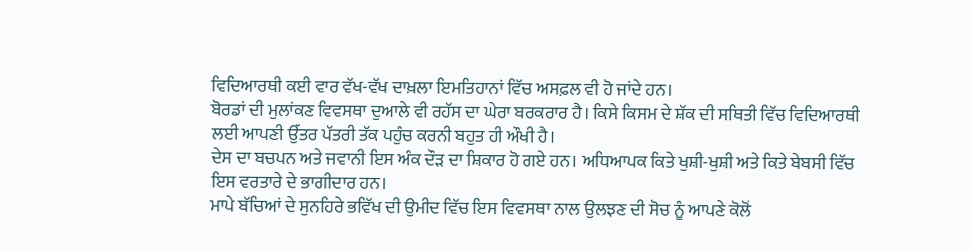ਵਿਦਿਆਰਥੀ ਕਈ ਵਾਰ ਵੱਖ-ਵੱਖ ਦਾਖ਼ਲਾ ਇਮਤਿਹਾਨਾਂ ਵਿੱਚ ਅਸਫ਼ਲ ਵੀ ਹੋ ਜਾਂਦੇ ਹਨ।
ਬੋਰਡਾਂ ਦੀ ਮੁਲਾਂਕਣ ਵਿਵਸਥਾ ਦੁਆਲੇ ਵੀ ਰਹੱਸ ਦਾ ਘੇਰਾ ਬਰਕਰਾਰ ਹੈ। ਕਿਸੇ ਕਿਸਮ ਦੇ ਸ਼ੱਕ ਦੀ ਸਥਿਤੀ ਵਿੱਚ ਵਿਦਿਆਰਥੀ ਲਈ ਆਪਣੀ ਉੱਤਰ ਪੱਤਰੀ ਤੱਕ ਪਹੁੰਚ ਕਰਨੀ ਬਹੁਤ ਹੀ ਔਖੀ ਹੈ।
ਦੇਸ ਦਾ ਬਚਪਨ ਅਤੇ ਜਵਾਨੀ ਇਸ ਅੰਕ ਦੌੜ ਦਾ ਸ਼ਿਕਾਰ ਹੋ ਗਏ ਹਨ। ਅਧਿਆਪਕ ਕਿਤੇ ਖੁਸ਼ੀ-ਖੁਸ਼ੀ ਅਤੇ ਕਿਤੇ ਬੇਬਸੀ ਵਿੱਚ ਇਸ ਵਰਤਾਰੇ ਦੇ ਭਾਗੀਦਾਰ ਹਨ।
ਮਾਪੇ ਬੱਚਿਆਂ ਦੇ ਸੁਨਹਿਰੇ ਭਵਿੱਖ ਦੀ ਉਮੀਦ ਵਿੱਚ ਇਸ ਵਿਵਸਥਾ ਨਾਲ ਉਲਝਣ ਦੀ ਸੋਚ ਨੂੰ ਆਪਣੇ ਕੋਲੋਂ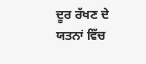ਦੂਰ ਰੱਖਣ ਦੇ ਯਤਨਾਂ ਵਿੱਚ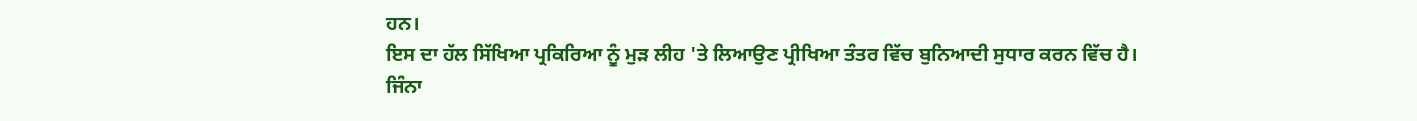ਹਨ।
ਇਸ ਦਾ ਹੱਲ ਸਿੱਖਿਆ ਪ੍ਰਕਿਰਿਆ ਨੂੰ ਮੁੜ ਲੀਹ 'ਤੇ ਲਿਆਉਣ ਪ੍ਰੀਖਿਆ ਤੰਤਰ ਵਿੱਚ ਬੁਨਿਆਦੀ ਸੁਧਾਰ ਕਰਨ ਵਿੱਚ ਹੈ। ਜਿੰਨਾ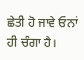ਛੇਤੀ ਹੋ ਜਾਵੇ ਓਨਾਂ ਹੀ ਚੰਗਾ ਹੈ।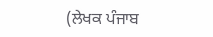(ਲੇਖਕ ਪੰਜਾਬ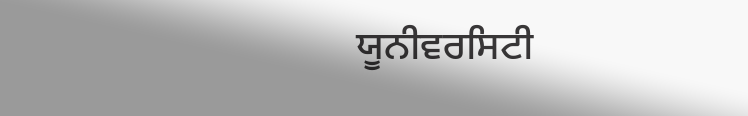ਯੂਨੀਵਰਸਿਟੀ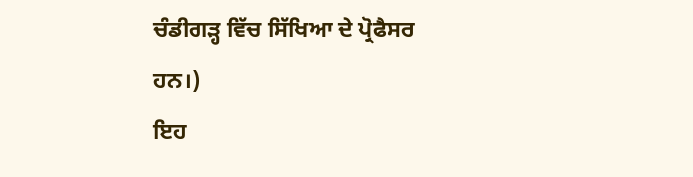ਚੰਡੀਗੜ੍ਹ ਵਿੱਚ ਸਿੱਖਿਆ ਦੇ ਪ੍ਰੋਫੈਸਰ ਹਨ।)
ਇਹ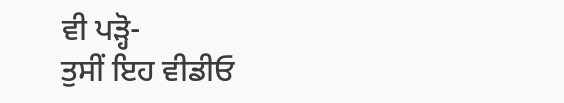ਵੀ ਪੜ੍ਹੋ-
ਤੁਸੀਂ ਇਹ ਵੀਡੀਓ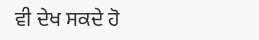ਵੀ ਦੇਖ ਸਕਦੇ ਹੋ